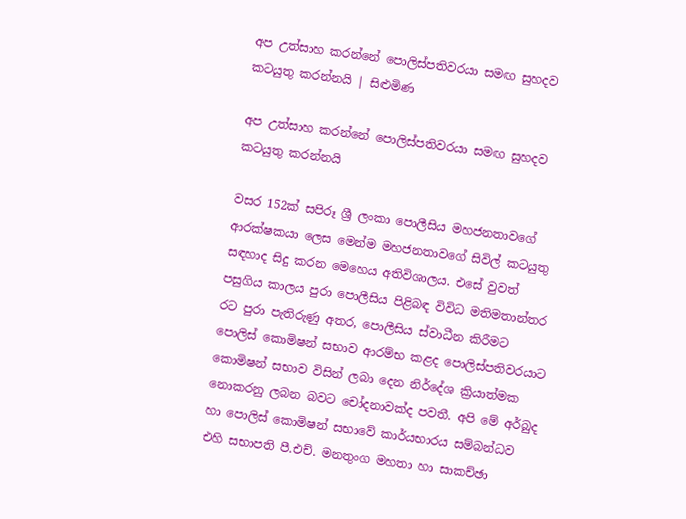අප උත්සාහ කරන්නේ පොලිස්පතිවරයා සමඟ සුහදව කටයුතු කරන්නයි | සිළුමිණ

අප උත්සාහ කරන්නේ පොලිස්පතිවරයා සමඟ සුහදව කටයුතු කරන්නයි

වසර 152ක් සපිරූ ශ්‍රී ලංකා පොලීසිය මහජනතාවගේ ආරක්ෂකයා ලෙස මෙන්ම මහජනතාවගේ සිවිල් කටයුතු සඳහාද සිදු කරන මෙහෙය අතිවිශාලය. එසේ වුවත් පසුගිය කාලය පුරා පොලීසිය පිළිබඳ විවිධ මතිමතාන්තර රට පුරා පැතිරුණු අතර, පොලීසිය ස්වාධීන කිරීමට පොලිස් කොමිෂන් සභාව ආරම්භ කළද පොලිස්පතිවරයාට කොමිෂන් සභාව විසින් ලබා දෙන නිර්දේශ ක්‍රියාත්මක නොකරනු ලබන බවට චෝදනාවක්ද පවතී. අපි මේ අර්බුද හා පොලිස් කොමිෂන් සභාවේ කාර්යභාරය සම්බන්ධව එහි සභාපති පී.එච්. මනතුංග මහතා හා සාකච්ඡා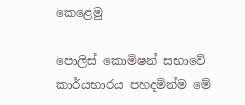කෙළෙමු

පොලිස් කොමිෂන් සභාවේ කාර්යභාරය පහදමින්ම මේ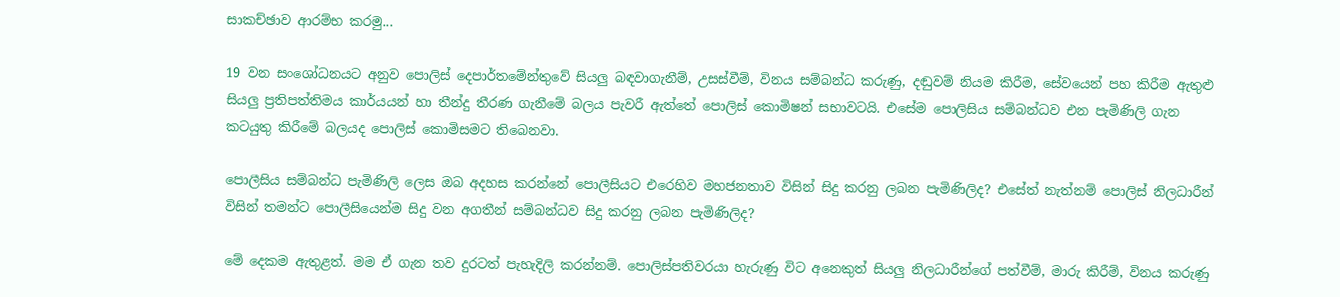සාකච්ඡාව ආරම්භ කරමු...

19 වන සංශෝධනයට අනුව පොලිස් දෙපාර්තමේන්තුවේ සියලු බඳවාගැනීම්, උසස්වීම්, විනය සම්බන්ධ කරුණු, දඬුවම් නියම කිරීම, සේවයෙන් පහ කිරීම ඇතුළු සියලු ප්‍රතිපත්තිමය කාර්යයන් හා තීන්දු තීරණ ගැනීමේ බලය පැවරී ඇත්තේ පොලිස් කොමිෂන් සභාවටයි. එසේම පොලිසිය සම්බන්ධව එන පැමිණිලි ගැන කටයුතු කිරීමේ බලයද පොලිස් කොමිසමට තිබෙනවා.

පොලීසිය සම්බන්ධ පැමිණිලි ලෙස ඔබ අදහස කරන්නේ පොලීසියට එරෙහිව මහජනතාව විසින් සිදු කරනු ලබන පැමිණිලිද? එසේත් නැත්නම් පොලිස් නිලධාරීන් විසින් තමන්ට පොලීසියෙන්ම සිදු වන අගතීන් සම්බන්ධව සිදු කරනු ලබන පැමිණිලිද?

මේ දෙකම ඇතුළත්. මම ඒ ගැන තව දුරටත් පැහැදිලි කරන්නම්. පොලිස්පතිවරයා හැරුණු විට අනෙකුත් සියලු නිලධාරීන්ගේ පත්වීම්, මාරු කිරීම්, විනය කරුණු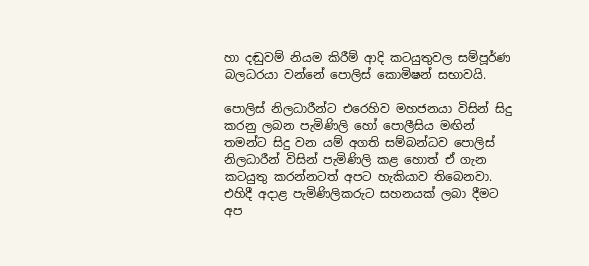හා දඬුවම් නියම කිරීම් ආදි කටයුතුවල සම්පූර්ණ බලධරයා වන්නේ පොලිස් කොමිෂන් සභාවයි.

පොලිස් නිලධාරීන්ට එරෙහිව මහජනයා විසින් සිදු කරනු ලබන පැමිණිලි හෝ පොලීසිය මඟින් තමන්ට සිදු වන යම් අගති සම්බන්ධව පොලිස් නිලධාරීන් විසින් පැමිණිලි කළ හොත් ඒ ගැන කටයුතු කරන්නටත් අපට හැකියාව තිබෙනවා. එහිදී අදාළ පැමිණිලිකරුට සහනයක් ලබා දීමට අප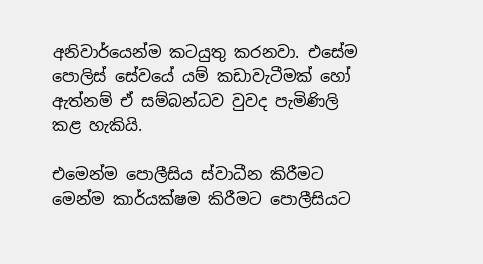අනිවාර්යෙන්ම කටයුතු කරනවා. එසේම පොලිස් සේවයේ යම් කඩාවැටීමක් හෝ ඇත්නම් ඒ සම්බන්ධව වුවද පැමිණිලි කළ හැකියි.

එමෙන්ම පොලීසිය ස්වාධීන කිරීමට මෙන්ම කාර්යක්ෂම කිරීමට පොලීසියට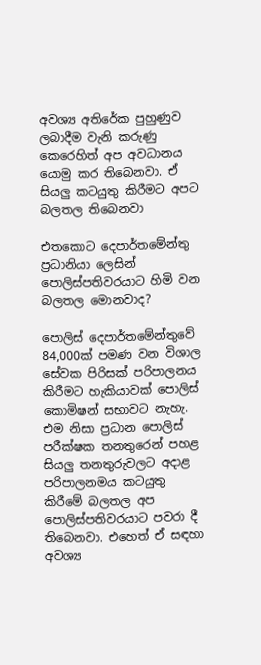අවශ්‍ය අතිරේක පුහුණුව ලබාදීම වැනි කරුණු කෙරෙහිත් අප අවධානය යොමු කර තිබෙනවා. ඒ සියලු කටයුතු කිරීමට අපට බලතල තිබෙනවා

එතකොට දෙපාර්තමේන්තු ප්‍රධානියා ලෙසින් පොලිස්පතිවරයාට හිමි වන බලතල මොනවාද?

පොලිස් දෙපාර්තමේන්තුවේ 84,000ක් පමණ වන විශාල සේවක පිරිසක් පරිපාලනය කිරීමට හැකියාවක් පොලිස් කොමිෂන් සභාවට නැහැ. එම නිසා ප්‍රධාන පොලිස් පරීක්ෂක තනතුරෙන් පහළ සියලු තනතුරුවලට අදාළ පරිපාලනමය කටයුතු කිරීමේ බලතල අප පොලිස්පතිවරයාට පවරා දී තිබෙනවා. එහෙත් ඒ සඳහා අවශ්‍ය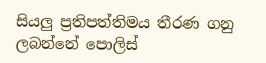සියලු ප්‍රතිපත්තිමය තීරණ ගනු ලබන්නේ පොලිස්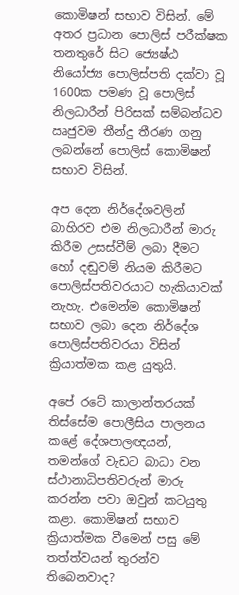කොමිෂන් සභාව විසින්. මේ අතර ප්‍රධාන පොලිස් පරීක්ෂක තනතුරේ සිට ජ්‍යෙෂ්ඨ නියෝජ්‍ය පොලිස්පති දක්වා වූ 1600ක පමණ වූ පොලිස් නිලධාරීන් පිරිසක් සම්බන්ධව ඍජුවම තීන්දු තීරණ ගනු ලබන්නේ පොලිස් කොමිෂන් සභාව විසින්.

අප දෙන නිර්දේශවලින් බාහිරව එම නිලධාරීන් මාරු කිරීම උසස්වීම් ලබා දීමට හෝ දඬුවම් නියම කිරීමට පොලිස්පතිවරයාට හැකියාවක් නැහැ. එමෙන්ම කොමිෂන් සභාව ලබා දෙන නිර්දේශ පොලිස්පතිවරයා විසින් ක්‍රියාත්මක කළ යුතුයි.

අපේ රටේ කාලාන්තරයක් තිස්සේම පොලීසිය පාලනය කළේ දේශපාලඥයන්, තමන්ගේ වැඩට බාධා වන ස්ථානාධිපතිවරුන් මාරු කරන්න පවා ඔවුන් කටයුතු කළා. කොමිෂන් සභාව ක්‍රියාත්මක වීමෙන් පසු මේ තත්ත්වයන් තුරන්ව තිබෙනවාද?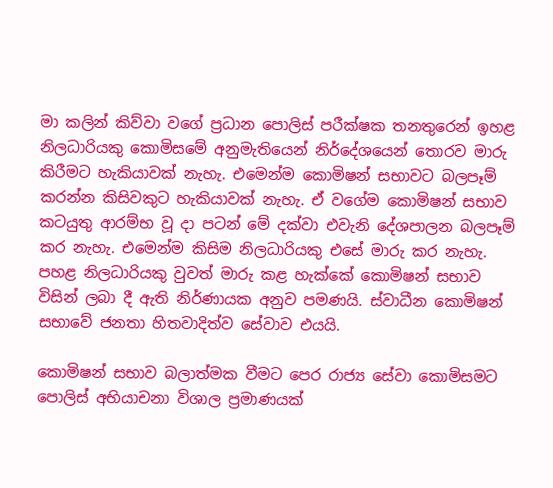මා කලින් කිව්වා වගේ ප්‍රධාන පොලිස් පරීක්ෂක තනතුරෙන් ඉහළ නිලධාරියකු කොමිසමේ අනුමැතියෙන් නිර්දේශයෙන් තොරව මාරු කිරීමට හැකියාවක් නැහැ. එමෙන්ම කොමිෂන් සභාවට බලපෑම් කරන්න කිසිවකුට හැකියාවක් නැහැ. ඒ වගේම කොමිෂන් සභාව කටයුතු ආරම්භ වූ දා පටන් මේ දක්වා එවැනි දේශපාලන බලපෑම් කර නැහැ. එමෙන්ම කිසිම නිලධාරියකු එසේ මාරු කර නැහැ. පහළ නිලධාරියකු වුවත් මාරු කළ හැක්කේ කොමිෂන් සභාව විසින් ලබා දී ඇති නිර්ණායක අනුව පමණයි. ස්වාධීන කොමිෂන් සභාවේ ජනතා හිතවාදිත්ව සේවාව එයයි.

කොමිෂන් සභාව බලාත්මක වීමට පෙර රාජ්‍ය සේවා කොමිසමට පොලිස් අභියාචනා විශාල ප්‍රමාණයක්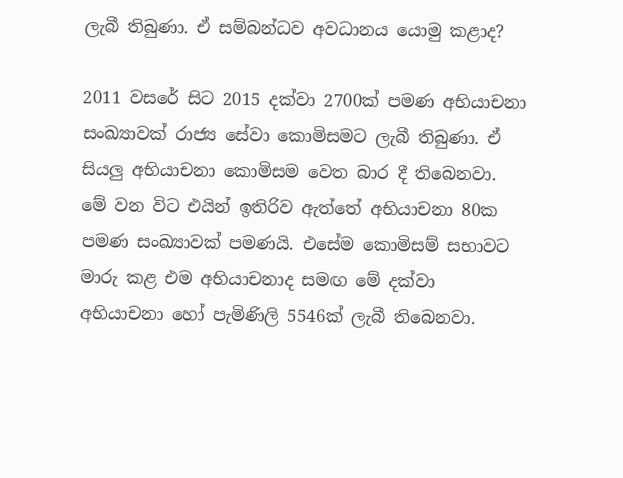ලැබී තිබුණා. ඒ සම්බන්ධව අවධානය යොමු කළාද?

2011 වසරේ සිට 2015 දක්වා 2700ක් පමණ අභියාචනා සංඛ්‍යාවක් රාජ්‍ය සේවා කොමිසමට ලැබී තිබුණා. ඒ සියලු අභියාචනා කොමිසම වෙත බාර දී තිබෙනවා. මේ වන විට එයින් ඉතිරිව ඇත්තේ අභියාචනා 80ක පමණ සංඛ්‍යාවක් පමණයි. එසේම කොමිසම් සභාවට මාරු කළ එම අභියාචනාද සමඟ මේ දක්වා අභියාචනා හෝ පැමිණිලි 5546ක් ලැබී තිබෙනවා.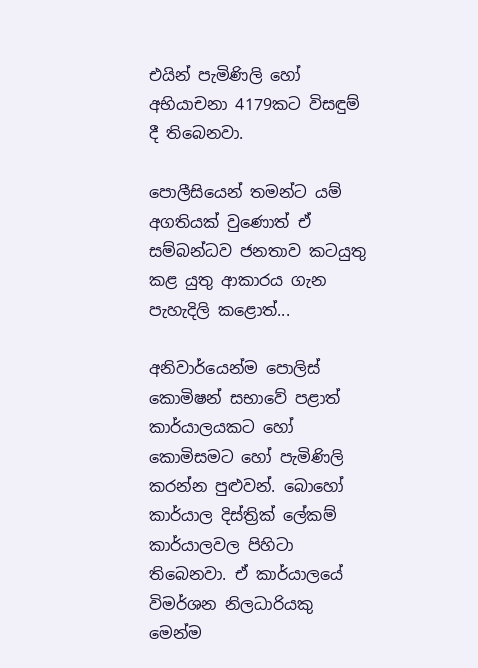එයින් පැමිණිලි හෝ අභියාචනා 4179කට විසඳුම් දී තිබෙනවා.

පොලීසියෙන් තමන්ට යම් අගතියක් වුණොත් ඒ සම්බන්ධව ජනතාව කටයුතු කළ යුතු ආකාරය ගැන පැහැදිලි කළොත්...

අනිවාර්යෙන්ම පොලිස් කොමිෂන් සභාවේ පළාත් කාර්යාලයකට හෝ කොමිසමට හෝ පැමිණිලි කරන්න පුළුවන්. බොහෝ කාර්යාල දිස්ත්‍රික් ලේකම් කාර්යාලවල පිහිටා තිබෙනවා. ඒ කාර්යාලයේ විමර්ශන නිලධාරියකු මෙන්ම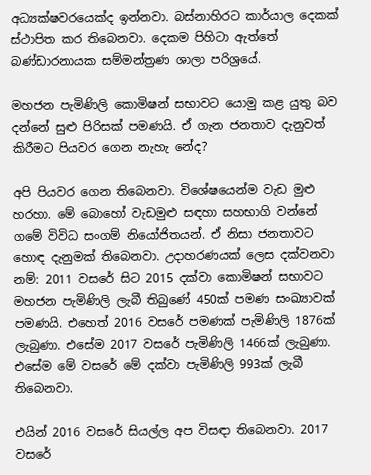අධ්‍යක්ෂවරයෙක්ද ඉන්නවා. බස්නාහිරට කාර්යාල දෙකක් ස්ථාපිත කර තිබෙනවා. දෙකම පිහිටා ඇත්තේ බණ්ඩාරනායක සම්මන්ත්‍රණ ශාලා පරිශ්‍රයේ.

මහජන පැමිණිලි කොමිෂන් සභාවට යොමු කළ යුතු බව දන්නේ සුළු පිරිසක් පමණයි. ඒ ගැන ජනතාව දැනුවත් කිරීමට පියවර ගෙන නැහැ නේද?

අපි පියවර ගෙන තිබෙනවා. විශේෂයෙන්ම වැඩ මුළු හරහා. මේ බොහෝ වැඩමුළු සඳහා සහභාගි වන්නේ ගමේ විවිධ සංගම් නියෝජිතයන්. ඒ නිසා ජනතාවට හොඳ දැනුමක් තිබෙනවා. උදාහරණයක් ලෙස දක්වනවා නම්: 2011 වසරේ සිට 2015 දක්වා කොමිෂන් සභාවට මහජන පැමිණිලි ලැබී තිබුණේ 450ක් පමණ සංඛ්‍යාවක් පමණයි. එහෙත් 2016 වසරේ පමණක් පැමිණිලි 1876ක් ලැබුණා. එසේම 2017 වසරේ පැමිණිලි 1466ක් ලැබුණා. එසේම මේ වසරේ මේ දක්වා පැමිණිලි 993ක් ලැබී තිබෙනවා.

එයින් 2016 වසරේ සියල්ල අප විසඳා තිබෙනවා. 2017 වසරේ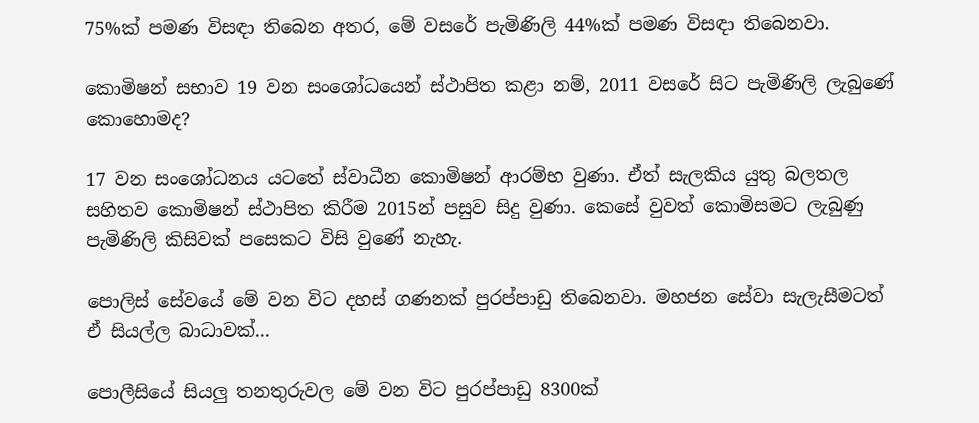75%ක් පමණ විසඳා තිබෙන අතර, මේ වසරේ පැමිණිලි 44%ක් පමණ විසඳා තිබෙනවා.

කොමිෂන් සභාව 19 වන සංශෝධයෙන් ස්ථාපිත කළා නම්, 2011 වසරේ සිට පැමිණිලි ලැබුණේ කොහොමද?

17 වන සංශෝධනය යටතේ ස්වාධීන කොමිෂන් ආරම්භ වුණා. ඒත් සැලකිය යුතු බලතල සහිතව කොමිෂන් ස්ථාපිත කිරීම 2015න් පසුව සිදු වුණා. කෙසේ වුවත් කොමිසමට ලැබුණු පැමිණිලි කිසිවක් පසෙකට විසි වු‍ණේ නැහැ.

පොලිස් සේවයේ මේ වන විට දහස් ගණනක් පුරප්පාඩු තිබෙනවා. මහජන සේවා සැලැසීමටත් ඒ සියල්ල බාධාවක්...

පොලීසියේ සියලු තනතුරුවල මේ වන විට පුරප්පාඩු 8300ක්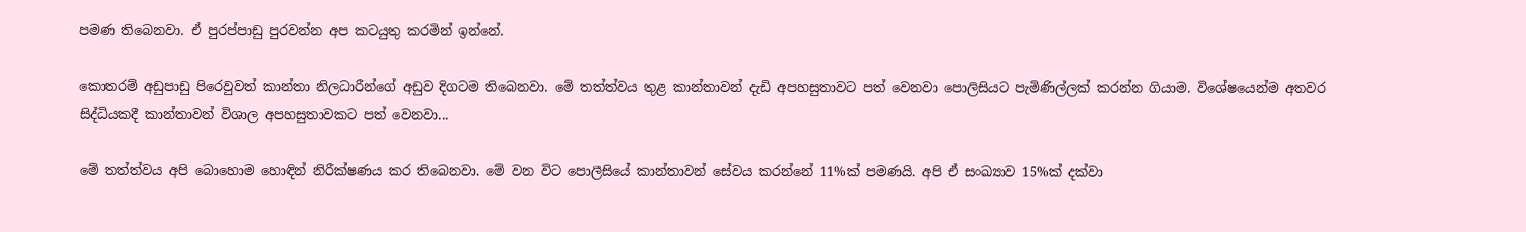පමණ තිබෙනවා. ඒ පුරප්පාඩු පුරවන්න අප කටයුතු කරමින් ඉන්නේ.

කොතරම් අඩුපාඩු පිරෙවුවත් කාන්තා නිලධාරීන්ගේ අඩුව දිගටම තිබෙනවා. මේ තත්ත්වය තුළ කාන්තාවන් දැඩි අපහසුතාවට පත් වෙනවා පොලිසියට පැමිණිල්ලක් කරන්න ගියාම. විශේෂයෙන්ම අතවර සිද්ධියකදී කාන්තාවන් විශාල අපහසුතාවකට පත් වෙනවා...

මේ තත්ත්වය අපි බොහොම හොඳින් නිරීක්ෂණය කර තිබෙනවා. මේ වන විට පොලීසියේ කාන්තාවන් සේවය කරන්නේ 11%ක් පමණයි. අපි ඒ සංඛ්‍යාව 15%ක් දක්වා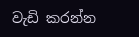වැඩි කරන්න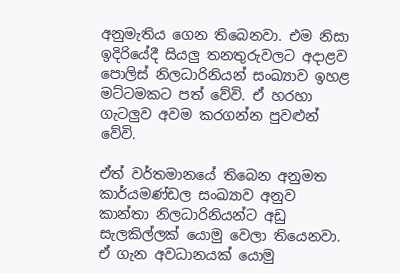අනුමැතිය ගෙන තිබෙනවා. එම නිසා ඉදිරියේදී සියලු තනතුරුවලට අදාළව පොලිස් නිලධාරිනියන් සංඛ්‍යාව ඉහළ මට්ටමකට පත් වේවි. ඒ හරහා ගැටලුව අවම කරගන්න පුවළුන් වේවි.

ඒත් වර්තමානයේ තිබෙන අනුමත කාර්යමණ්ඩල සංඛ්‍යාව අනුව කාන්තා නිලධාරිනියන්ට අඩු සැලකිල්ලක් යොමු වෙලා තියෙනවා. ඒ ගැන අවධානයක් යොමු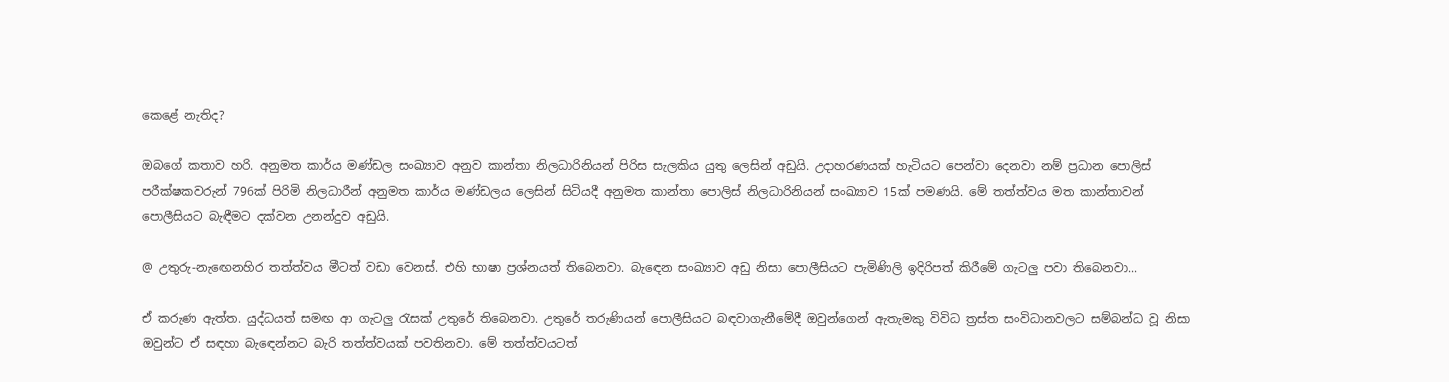කෙළේ නැතිද?

ඔබගේ කතාව හරි. අනුමත කාර්ය මණ්ඩල සංඛ්‍යාව අනුව කාන්තා නිලධාරිනියන් පිරිස සැලකිය යුතු ලෙසින් අඩුයි. උදාහරණයක් හැටියට පෙන්වා දෙනවා නම් ප්‍රධාන පොලිස් පරීක්ෂකවරුන් 796ක් පිරිමි නිලධාරීන් අනුමත කාර්ය මණ්ඩලය ලෙසින් සිටියදී අනුමත කාන්තා පොලිස් නිලධාරිනියන් සංඛ්‍යාව 15ක් පමණයි. මේ තත්ත්වය මත කාන්තාවන් පොලීසියට බැඳීමට දක්වන උනන්දුව අඩුයි.

@ උතුරු-නැඟෙනහිර තත්ත්වය මීටත් වඩා වෙනස්. එහි භාෂා ප්‍රශ්නයත් තිබෙනවා. බැඳෙන සංඛ්‍යාව අඩු නිසා පොලීසියට පැමිණිලි ඉදිරිපත් කිරීමේ ගැටලු පවා තිබෙනවා...

ඒ කරුණ ඇත්ත. යුද්ධයත් සමඟ ආ ගැටලු රැසක් උතුරේ තිබෙනවා. උතුරේ තරුණියන් පොලීසියට බඳවාගැනීමේදී ඔවුන්ගෙන් ඇතැමකු විවිධ ත්‍රස්ත සංවිධානවලට සම්බන්ධ වූ නිසා ඔවුන්ට ඒ සඳහා බැඳෙන්නට බැරි තත්ත්වයක් පවතිනවා. මේ තත්ත්වයටත්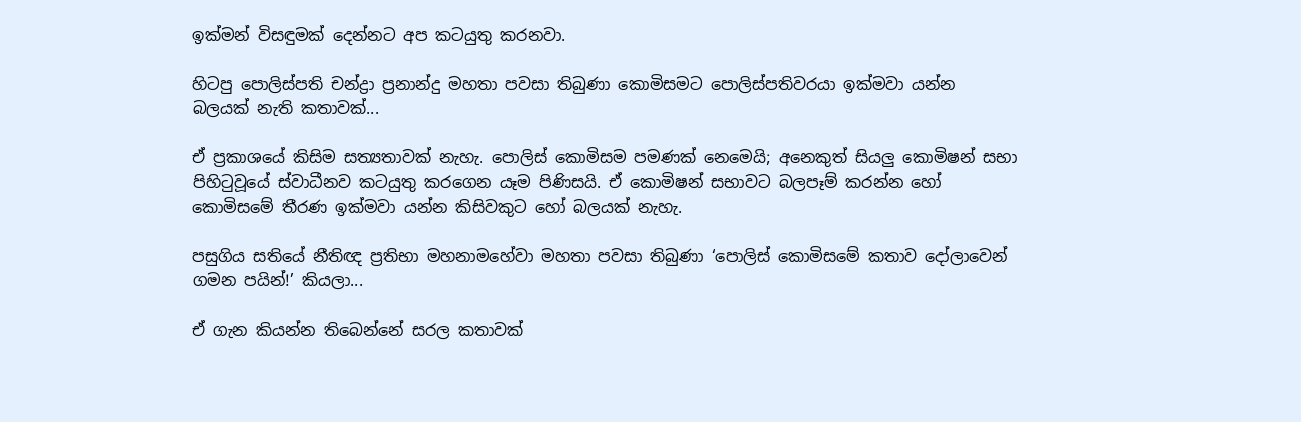ඉක්මන් විසඳුමක් දෙන්නට අප කටයුතු කරනවා.

හිටපු පොලිස්පති චන්ද්‍රා ප්‍රනාන්දු මහතා පවසා තිබුණා කොමිසමට පොලිස්පතිවරයා ඉක්මවා යන්න බලයක් නැති කතාවක්...

ඒ ප්‍රකාශයේ කිසිම සත්‍යතාවක් නැහැ. පොලිස් කොමිසම පමණක් නෙමෙයි; අනෙකුත් සියලු කොමිෂන් සභා පිහිටුවූයේ ස්වාධීනව කටයුතු කරගෙන යෑම පිණිසයි. ඒ කොමිෂන් සභාවට බලපෑම් කරන්න හෝ කොමිසමේ තීරණ ඉක්මවා යන්න කිසිවකුට හෝ බලයක් නැහැ.

පසුගිය සතියේ නීතිඥ ප්‍රතිභා මහනාමහේවා මහතා පවසා තිබුණා ‘පොලිස් කොමිසමේ කතාව දෝලාවෙන් ගමන පයින්!’ කියලා...

ඒ ගැන කියන්න තිබෙන්නේ සරල කතාවක්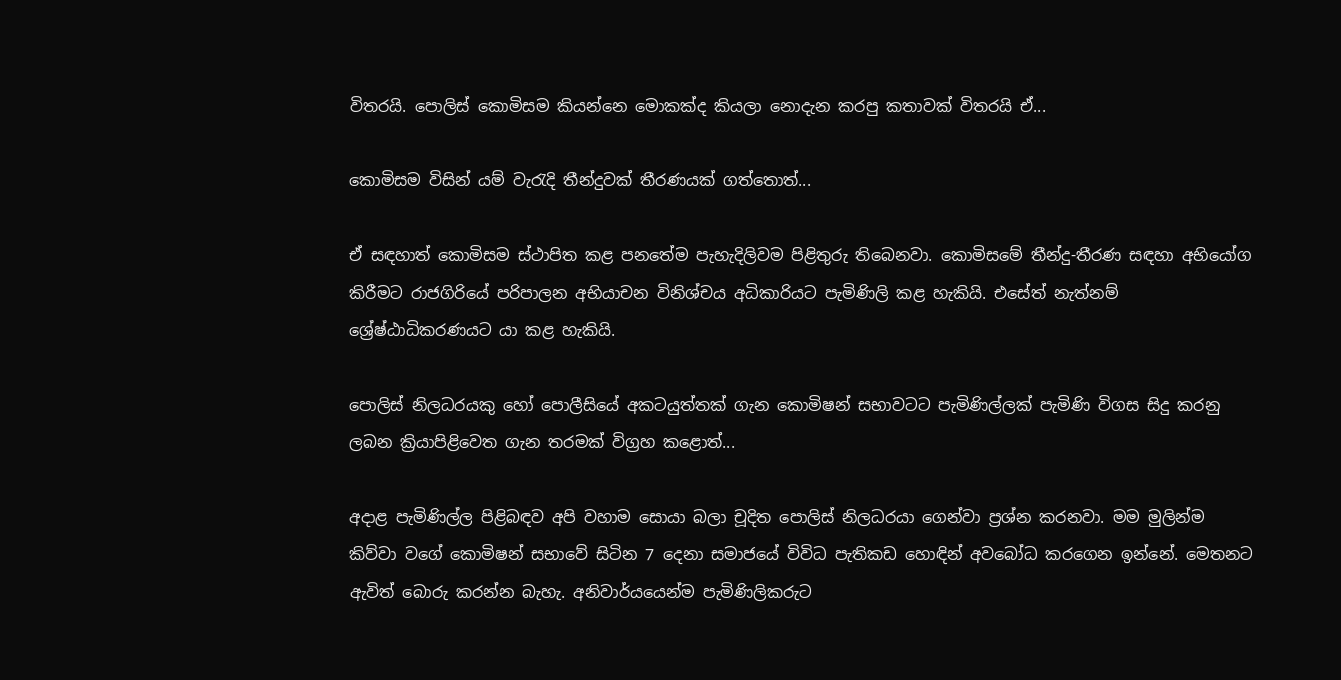විතරයි. පොලිස් කොමිසම කියන්නෙ මොකක්ද කියලා නොදැන කරපු කතාවක් විතරයි ඒ...

කොමිසම විසින් යම් වැරැදි තීන්දුවක් තීරණයක් ගත්තොත්...

ඒ සඳහාත් කොමිසම ස්ථාපිත කළ පනතේම පැහැදිලිවම පිළිතුරු තිබෙනවා. කොමිසමේ තීන්දු-තීරණ සඳහා අභියෝග කිරීමට රාජගිරියේ පරිපාලන අභියාචන විනිශ්චය අධිකාරියට පැමිණිලි කළ හැකියි. එසේත් නැත්නම් ශ්‍රේෂ්ඨාධිකරණයට යා කළ හැකියි.

පොලිස් නිලධරයකු හෝ පොලීසියේ අකටයුත්තක් ගැන කොමිෂන් සභාවටට පැමිණිල්ලක් පැමිණි විගස සිදු කරනු ලබන ක්‍රියාපිළිවෙත ගැන තරමක් විග්‍රහ කළොත්...

අදාළ පැමිණිල්ල පිළිබඳව අපි වහාම සොයා බලා චූදිත පොලිස් නිලධරයා ගෙන්වා ප්‍රශ්න කරනවා. මම මුලින්ම කිව්වා වගේ කොමිෂන් සභාවේ සිටින 7 දෙනා සමාජයේ විවිධ පැතිකඩ හොඳින් අවබෝධ කරගෙන ඉන්නේ. මෙතනට ඇවිත් බොරු කරන්න බැහැ. අනිවාර්යයෙන්ම පැමිණිලිකරුට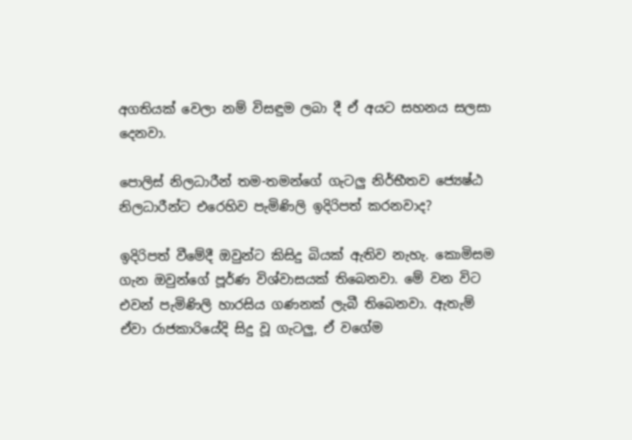අගතියක් වෙලා නම් විසඳුම ලබා දී ඒ අයට සහනය සලසා දෙනවා.

පොලිස් නිලධාරීන් තම-තමන්ගේ ගැටලු නිර්භීතව ජ්‍යෙෂ්ඨ නිලධාරීන්ට එරෙහිව පැමිණිලි ඉදිරිපත් කරනවාද?

ඉදිරිපත් වීමේදී ඔවුන්ට කිසිදු බියක් ඇතිව නැහැ. කොමිසම ගැන ඔවුන්ගේ පූර්ණ විශ්වාසයක් තිබෙනවා. මේ වන විට එවන් පැමිණිලි හාරසිය ගණනක් ලැබී තිබෙනවා. ඇතැම් ඒවා රාජකාරියේදි සිදු වූ ගැටලු, ඒ වගේම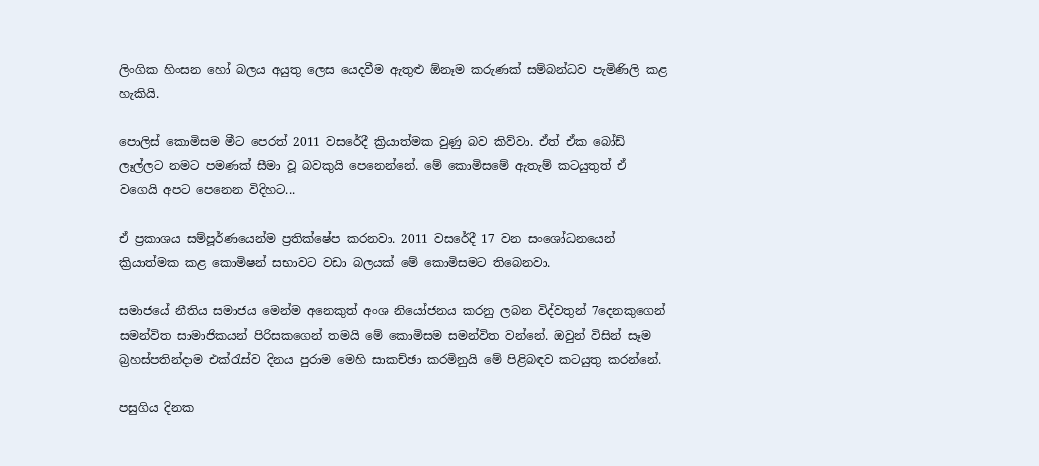ලිංගික හිංසන හෝ බලය අයුතු ලෙස යෙදවීම ඇතුළු ඕනෑම කරුණක් සම්බන්ධව පැමිණිලි කළ හැකියි.

පොලිස් කොමිසම මීට පෙරත් 2011 වසරේදී ක්‍රියාත්මක වුණු බව කිව්වා. ඒත් ඒක බෝඩ් ලෑල්ලට නමට පමණක් සීමා වූ බවකුයි පෙනෙන්නේ. මේ කොමිසමේ ඇතැම් කටයුතුත් ඒ වගෙයි අපට පෙනෙන විදිහට...

ඒ ප්‍රකාශය සම්පූර්ණයෙන්ම ප්‍රතික්ෂේප කරනවා. 2011 වසරේදී 17 වන සංශෝධනයෙන් ක්‍රියාත්මක කළ කොමිෂන් සභාවට වඩා බලයක් මේ කොමිසමට තිබෙනවා.

සමාජයේ නීතිය සමාජය මෙන්ම අනෙකුත් අංශ නියෝජනය කරනු ලබන විද්වතුන් 7දෙනකුගෙන් සමන්විත සාමාජිකයන් පිරිසකගෙන් තමයි මේ කොමිසම සමන්විත වන්නේ. ඔවුන් විසින් සෑම බ්‍රහස්පතින්දාම එක්රැස්ව දිනය පුරාම මෙහි සාකච්ඡා කරමිනුයි මේ පිළිබඳව කටයුතු කරන්නේ.

පසුගිය දිනක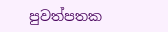පුවත්පතක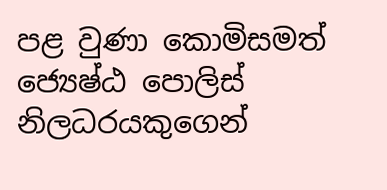පළ වුණා කොමිසමත් ජ්‍යෙෂ්ඨ පොලිස් නිලධරයකුගෙන්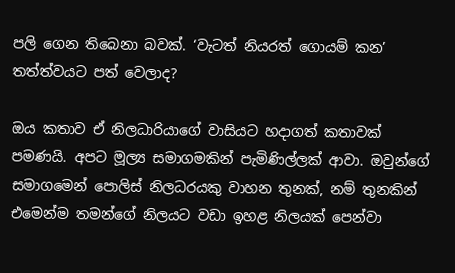පලි ගෙන තිබෙනා බවක්. ‘වැටත් නියරත් ගොයම් කන’ තත්ත්වයට පත් වෙලාද?

ඔය කතාව ඒ නිලධාරියාගේ වාසියට හදාගත් කතාවක් පමණයි. අපට මූල්‍ය සමාගමකින් පැමිණිල්ලක් ආවා. ඔවුන්ගේ සමාගමෙන් පොලිස් නිලධරයකු වාහන තුනක්, නම් තුනකින් එමෙන්ම තමන්ගේ නිලයට වඩා ඉහළ නිලයක් පෙන්වා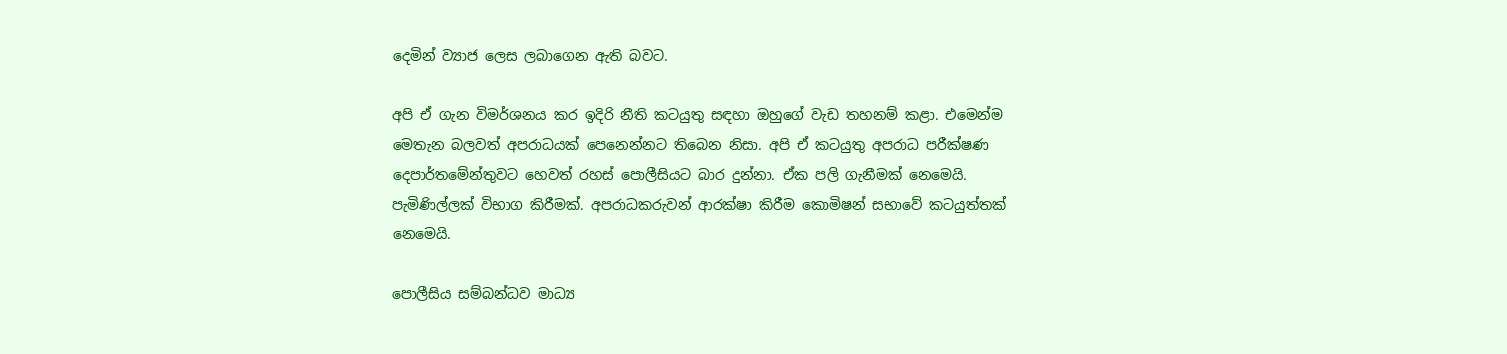දෙමින් ව්‍යාජ ලෙස ලබාගෙන ඇති බවට.

අපි ඒ ගැන විමර්ශනය කර ඉදිරි නීති කටයුතු සඳහා ඔහුගේ වැඩ තහනම් කළා. එමෙන්ම මෙතැන බලවත් අපරාධයක් පෙනෙන්නට තිබෙන නිසා. අපි ඒ කටයුතු අපරාධ පරීක්ෂණ දෙපාර්තමේන්තුවට හෙවත් රහස් පොලීසියට බාර දුන්නා. ඒක පලි ගැනීමක් නෙමෙයි. පැමිණිල්ලක් විභාග කිරීමක්. අපරාධකරුවන් ආරක්ෂා කිරීම කොමිෂන් සභාවේ කටයුත්තක් නෙමෙයි.

පොලීසිය සම්බන්ධව මාධ්‍ය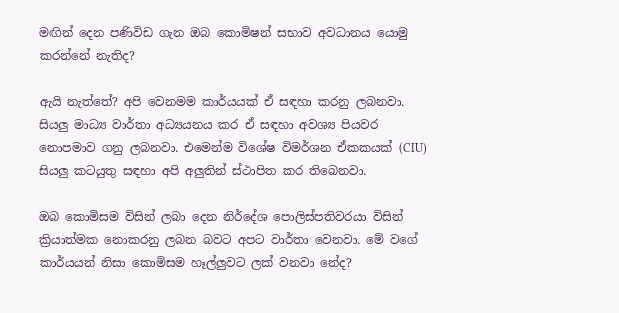මඟින් දෙන පණිවිඩ ගැන ඔබ කොමිෂන් සභාව අවධානය යොමු කරන්නේ නැතිද?

ඇයි නැත්තේ? අපි වෙනමම කාර්යයක් ඒ සඳහා කරනු ලබනවා. සියලු මාධ්‍ය වාර්තා අධ්‍යයනය කර ඒ සඳහා අවශ්‍ය පියවර නොපමාව ගනු ලබනවා. එමෙන්ම විශේෂ විමර්ශන ඒකකයක් (CIU) සියලු කටයුතු සඳහා අපි අලුතින් ස්ථාපිත කර තිබෙනවා.

ඔබ කොමිසම විසින් ලබා දෙන නිර්දේශ පොලිස්පතිවරයා විසින් ක්‍රියාත්මක නොකරනු ලබන බවට අපට වාර්තා වෙනවා. මේ වගේ කාර්යයන් නිසා කොමිසම හෑල්ලුවට ලක් වනවා නේද?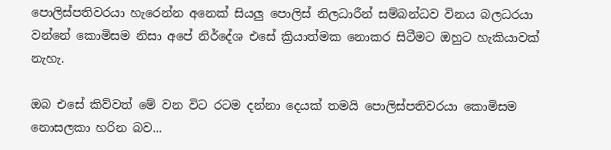පොලිස්පතිවරයා හැරෙන්න අනෙක් සියලු පොලිස් නිලධාරීන් සම්බන්ධව විනය බලධරයා වන්නේ කොමිසම නිසා අපේ නිර්දේශ එසේ ක්‍රියාත්මක නොකර සිටීමට ඔහුට හැකියාවක් නැහැ.

ඔබ එසේ කිව්වත් මේ වන විට රටම දන්නා දෙයක් තමයි පොලිස්පතිවරයා කොමිසම නොසලකා හරින බව...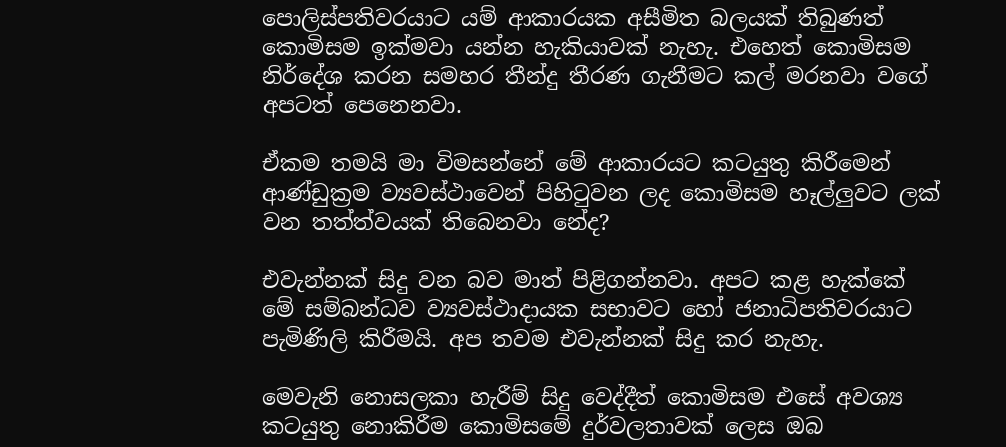පොලිස්පතිවරයාට යම් ආකාරයක අසීමිත බලයක් තිබුණත් කොමිසම ඉක්මවා යන්න හැකියාවක් නැහැ. එහෙත් කොමිසම නිර්දේශ කරන සමහර තීන්දු තීරණ ගැනීමට කල් මරනවා වගේ අපටත් පෙනෙනවා.

ඒකම තමයි මා විමසන්නේ මේ ආකාරයට කටයුතු කිරීමෙන් ආණ්ඩුක්‍රම ව්‍යවස්ථාවෙන් පිහිටුවන ලද කොමිසම හෑල්ලුවට ලක් වන තත්ත්වයක් තිබෙනවා නේද?

එවැන්නක් සිදු වන බව මාත් පිළිගන්නවා. අපට කළ හැක්කේ මේ සම්බන්ධව ව්‍යවස්ථාදායක සභාවට හෝ ජනාධිපතිවරයාට පැමිණිලි කිරීමයි. අප තවම එවැන්නක් සිදු කර නැහැ.

මෙවැනි නොසලකා හැරීම් සිදු වෙද්දීත් කොමිසම එසේ අවශ්‍ය කටයුතු නොකිරීම කොමිසමේ දුර්වලතාවක් ලෙස ඔබ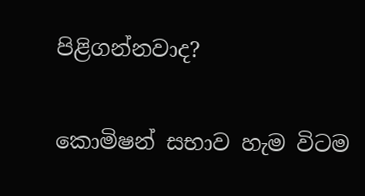පිළිගන්නවාද?

කොමිෂන් සභාව හැම විටම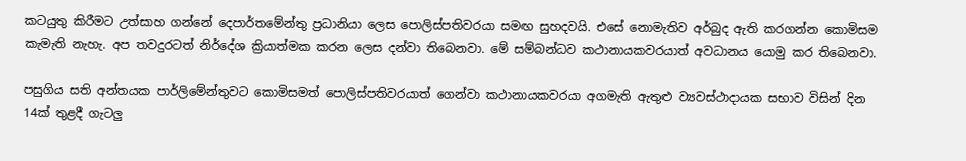කටයුතු කිරීමට උත්සාහ ගන්නේ දෙපාර්තමේන්තු ප්‍රධානියා ලෙස පොලිස්පතිවරයා සමඟ සුහදවයි. එසේ නොමැතිව අර්බුද ඇති කරගන්න කොමිසම කැමැති නැහැ. අප තවදුරටත් නිර්දේශ ක්‍රියාත්මක කරන ලෙස දන්වා තිබෙනවා. මේ සම්බන්ධව කථානායකවරයාත් අවධානය යොමු කර තිබෙනවා.

පසුගිය සති අන්තයක පාර්ලිමේන්තුවට කොමිසමත් පොලිස්පතිවරයාත් ගෙන්වා කථානායකවරයා අගමැති ඇතුළු ව්‍යවස්ථාදායක සභාව විසින් දින 14ක් තුළදී ගැටලු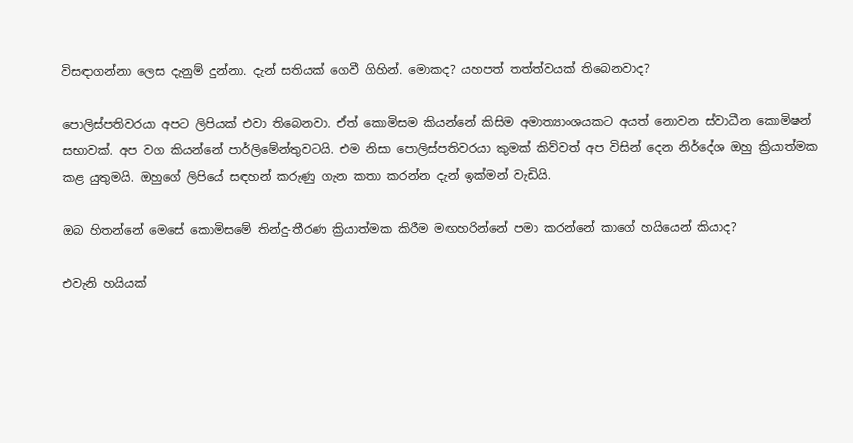විසඳාගන්නා ලෙස දැනුම් දුන්නා. දැන් සතියක් ගෙවී ගිහින්. මොකද? යහපත් තත්ත්වයක් තිබෙනවාද?

පොලිස්පතිවරයා අපට ලිපියක් එවා තිබෙනවා. ඒත් කොමිසම කියන්නේ කිසිම අමාත්‍යාංශයකට අයත් නොවන ස්වාධීන කොමිෂන් සභාවක්. අප වග කියන්නේ පාර්ලිමේන්තුවටයි. එම නිසා පොලිස්පතිවරයා කුමක් කිව්වත් අප විසින් දෙන නිර්දේශ ඔහු ක්‍රියාත්මක කළ යුතුමයි. ඔහුගේ ලිපියේ සඳහන් කරුණු ගැන කතා කරන්න දැන් ඉක්මන් වැඩියි.

ඔබ හිතන්නේ මෙසේ කොමිසමේ තින්දු-තීරණ ක්‍රියාත්මක කිරීම මඟහරින්නේ පමා කරන්නේ කාගේ හයියෙන් කියාද?

එවැනි හයියක්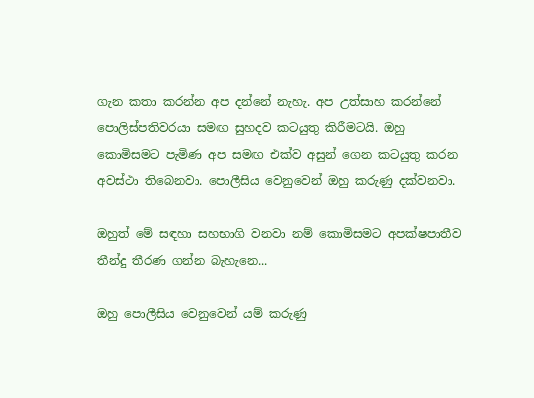ගැන කතා කරන්න අප දන්නේ නැහැ. අප උත්සාහ කරන්නේ පොලිස්පතිවරයා සමඟ සුහදව කටයුතු කිරීමටයි. ඔහු කොමිසමට පැමිණ අප සමඟ එක්ව අසුන් ගෙන කටයුතු කරන අවස්ථා තිබෙනවා. පොලීසිය වෙනුවෙන් ඔහු කරුණු දක්වනවා.

ඔහුත් මේ සඳහා සහභාගි වනවා නම් කොමිසමට අපක්ෂපාතීව තීන්දු තීරණ ගන්න බැහැනෙ...

ඔහු පොලීසිය වෙනුවෙන් යම් කරුණු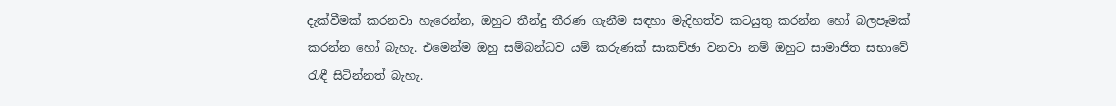දැක්වීමක් කරනවා හැරෙන්න, ඔහුට තීන්දු තීරණ ගැනීම සඳහා මැදිහත්ව කටයුතු කරන්න හෝ බලපෑමක් කරන්න හෝ බැහැ. එමෙන්ම ඔහු සම්බන්ධව යම් කරුණක් සාකච්ඡා වනවා නම් ඔහුට සාමාජිත සභාවේ රැඳී සිටින්නත් බැහැ.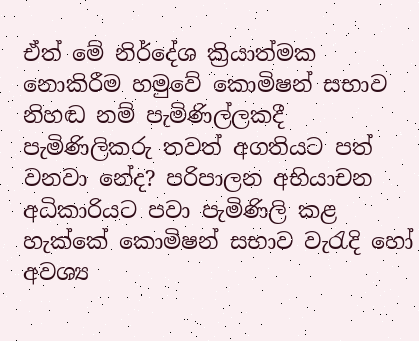ඒත් මේ නිර්දේශ ක්‍රියාත්මක නොකිරීම හමුවේ කොමිෂන් සභාව නිහඬ නම් පැමිණිල්ලකදී පැමිණිලිකරු තවත් අගතියට පත් වනවා නේද? පරිපාලන අභියාචන අධිකාරියට පවා පැමිණිලි කළ හැක්කේ කොමිෂන් සභාව වැරැදි හෝ අවශ්‍ය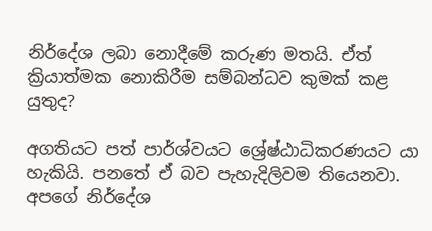නිර්දේශ ලබා නොදීමේ කරුණ මතයි. ඒත් ක්‍රියාත්මක නොකිරීම සම්බන්ධව කුමක් කළ යුතුද?

අගතියට පත් පාර්ශ්වයට ශ්‍රේෂ්ඨාධිකරණයට යා හැකියි. පනතේ ඒ බව පැහැදිලිවම තියෙනවා. අපගේ නිර්දේශ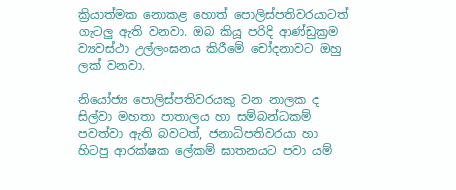ක්‍රියාත්මක නොකළ හොත් පොලිස්පතිවරයාටත් ගැටලු ඇති වනවා. ඔබ කියූ පරිදි ආණ්ඩුක්‍රම ව්‍යවස්ථා උල්ලංඝනය කිරීමේ චෝදනාවට ඔහු ලක් වනවා.

නියෝජ්‍ය පොලිස්පතිවරයකු වන නාලක ද සිල්වා මහතා පාතාලය හා සම්බන්ධකම් පවත්වා ඇති බවටත්, ජනාධිපතිවරයා හා හිටපු ආරක්ෂක ලේකම් ඝාතනයට පවා යම්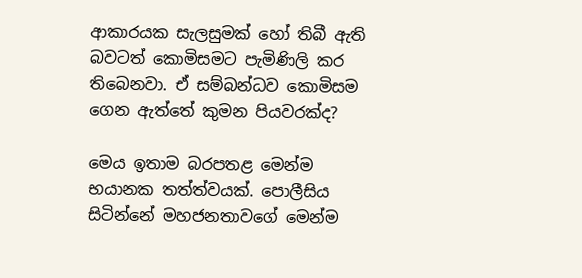ආකාරයක සැලසුමක් හෝ තිබී ඇති බවටත් කොමිසමට පැමිණිලි කර තිබෙනවා. ඒ සම්බන්ධව කොමිසම ගෙන ඇත්තේ කුමන පියවරක්ද?

මෙය ඉතාම බරපතළ මෙන්ම භයානක තත්ත්වයක්. පොලීසිය සිටින්නේ මහජනතාවගේ මෙන්ම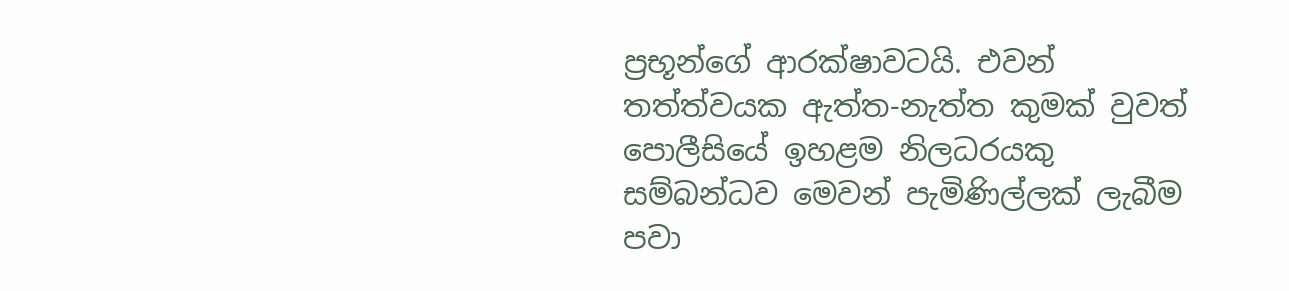ප්‍රභූන්ගේ ආරක්ෂාවටයි. එවන් තත්ත්වයක ඇත්ත-නැත්ත කුමක් වුවත් පොලීසියේ ඉහළම නිලධරයකු සම්බන්ධව මෙවන් පැමිණිල්ලක් ලැබීම පවා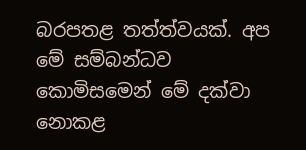බරපතළ තත්ත්වයක්. අප මේ සම්බන්ධව කොමිසමෙන් මේ දක්වා නොකළ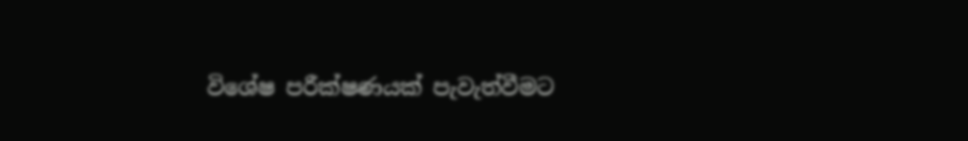විශේෂ පරීක්ෂණයක් පැවැත්වීමට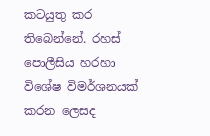කටයුතු කර තිබෙන්නේ. රහස් පොලීසිය හරහා විශේෂ විමර්ශනයක් කරන ලෙසද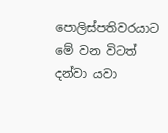පොලිස්පතිවරයාට මේ වන විටත් දන්වා යවා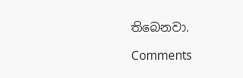තිබෙනවා.

Comments